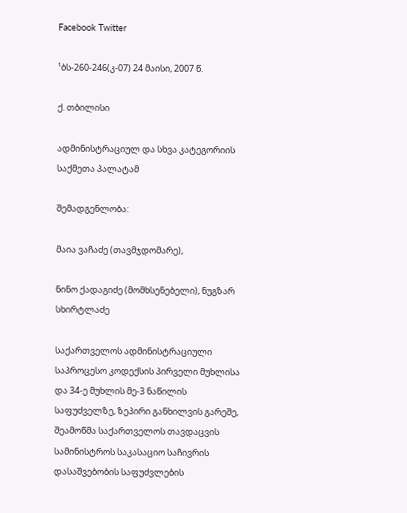Facebook Twitter

¹ბს-260-246(კ-07) 24 მაისი, 2007 წ.

ქ. თბილისი

ადმინისტრაციულ და სხვა კატეგორიის საქმეთა პალატამ

შემადგენლობა:

მაია ვაჩაძე (თავმჯდომარე),

ნინო ქადაგიძე (მომხსენებელი), ნუგზარ სხირტლაძე

საქართველოს ადმინისტრაციული საპროცესო კოდექსის პირველი მუხლისა და 34-ე მუხლის მე-3 ნაწილის საფუძველზე, ზეპირი განხილვის გარეშე, შეამოწმა საქართველოს თავდაცვის სამინისტროს საკასაციო საჩივრის დასაშვებობის საფუძვლების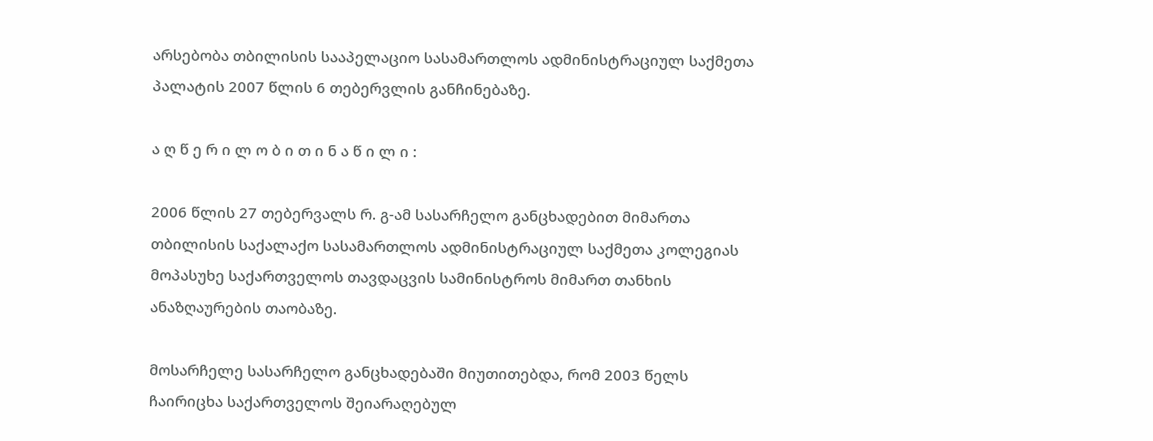არსებობა თბილისის სააპელაციო სასამართლოს ადმინისტრაციულ საქმეთა პალატის 2007 წლის 6 თებერვლის განჩინებაზე.

ა ღ წ ე რ ი ლ ო ბ ი თ ი ნ ა წ ი ლ ი :

2006 წლის 27 თებერვალს რ. გ-ამ სასარჩელო განცხადებით მიმართა თბილისის საქალაქო სასამართლოს ადმინისტრაციულ საქმეთა კოლეგიას მოპასუხე საქართველოს თავდაცვის სამინისტროს მიმართ თანხის ანაზღაურების თაობაზე.

მოსარჩელე სასარჩელო განცხადებაში მიუთითებდა, რომ 2003 წელს ჩაირიცხა საქართველოს შეიარაღებულ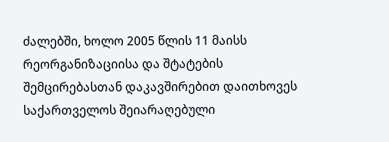ძალებში, ხოლო 2005 წლის 11 მაისს რეორგანიზაციისა და შტატების შემცირებასთან დაკავშირებით დაითხოვეს საქართველოს შეიარაღებული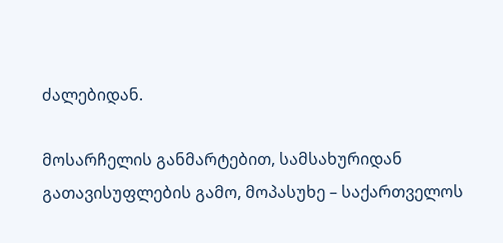ძალებიდან.

მოსარჩელის განმარტებით, სამსახურიდან გათავისუფლების გამო, მოპასუხე – საქართველოს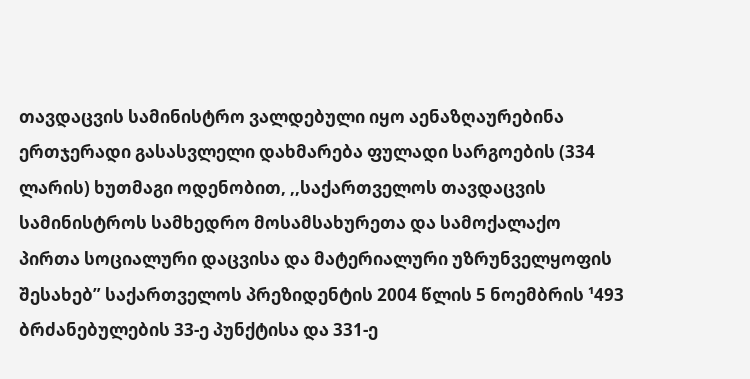თავდაცვის სამინისტრო ვალდებული იყო აენაზღაურებინა ერთჯერადი გასასვლელი დახმარება ფულადი სარგოების (334 ლარის) ხუთმაგი ოდენობით, ,,საქართველოს თავდაცვის სამინისტროს სამხედრო მოსამსახურეთა და სამოქალაქო პირთა სოციალური დაცვისა და მატერიალური უზრუნველყოფის შესახებ” საქართველოს პრეზიდენტის 2004 წლის 5 ნოემბრის ¹493 ბრძანებულების 33-ე პუნქტისა და 331-ე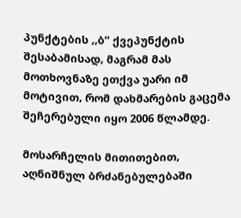პუნქტების ,,ბ” ქვეპუნქტის შესაბამისად, მაგრამ მას მოთხოვნაზე ეთქვა უარი იმ მოტივით, რომ დახმარების გაცემა შეჩერებული იყო 2006 წლამდე.

მოსარჩელის მითითებით, აღნიშნულ ბრძანებულებაში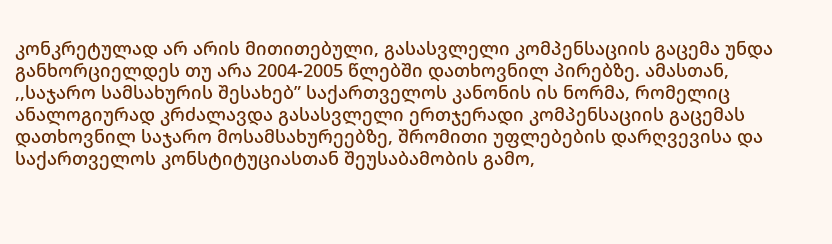კონკრეტულად არ არის მითითებული, გასასვლელი კომპენსაციის გაცემა უნდა განხორციელდეს თუ არა 2004-2005 წლებში დათხოვნილ პირებზე. ამასთან, ,,საჯარო სამსახურის შესახებ” საქართველოს კანონის ის ნორმა, რომელიც ანალოგიურად კრძალავდა გასასვლელი ერთჯერადი კომპენსაციის გაცემას დათხოვნილ საჯარო მოსამსახურეებზე, შრომითი უფლებების დარღვევისა და საქართველოს კონსტიტუციასთან შეუსაბამობის გამო,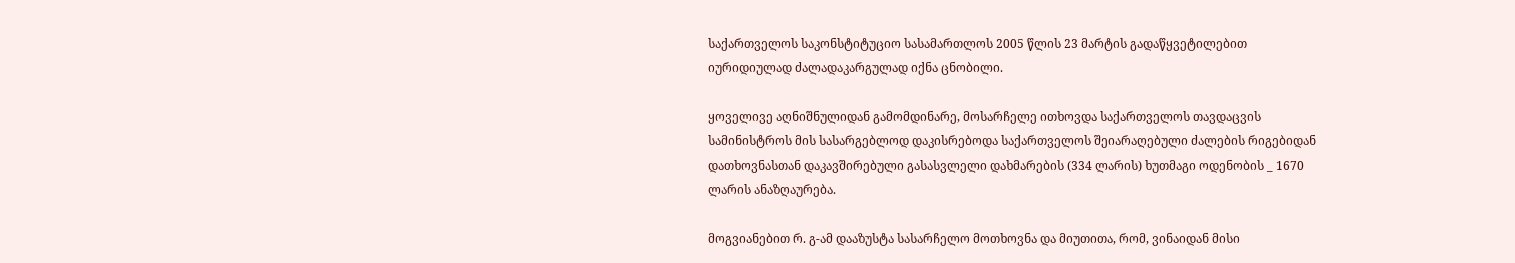საქართველოს საკონსტიტუციო სასამართლოს 2005 წლის 23 მარტის გადაწყვეტილებით იურიდიულად ძალადაკარგულად იქნა ცნობილი.

ყოველივე აღნიშნულიდან გამომდინარე, მოსარჩელე ითხოვდა საქართველოს თავდაცვის სამინისტროს მის სასარგებლოდ დაკისრებოდა საქართველოს შეიარაღებული ძალების რიგებიდან დათხოვნასთან დაკავშირებული გასასვლელი დახმარების (334 ლარის) ხუთმაგი ოდენობის _ 1670 ლარის ანაზღაურება.

მოგვიანებით რ. გ-ამ დააზუსტა სასარჩელო მოთხოვნა და მიუთითა, რომ, ვინაიდან მისი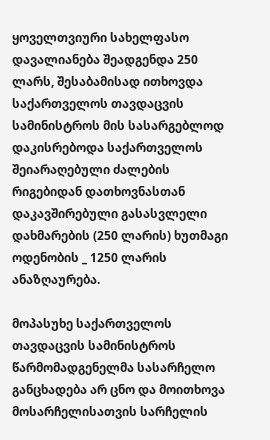ყოველთვიური სახელფასო დავალიანება შეადგენდა 250 ლარს, შესაბამისად ითხოვდა საქართველოს თავდაცვის სამინისტროს მის სასარგებლოდ დაკისრებოდა საქართველოს შეიარაღებული ძალების რიგებიდან დათხოვნასთან დაკავშირებული გასასვლელი დახმარების (250 ლარის) ხუთმაგი ოდენობის _ 1250 ლარის ანაზღაურება.

მოპასუხე საქართველოს თავდაცვის სამინისტროს წარმომადგენელმა სასარჩელო განცხადება არ ცნო და მოითხოვა მოსარჩელისათვის სარჩელის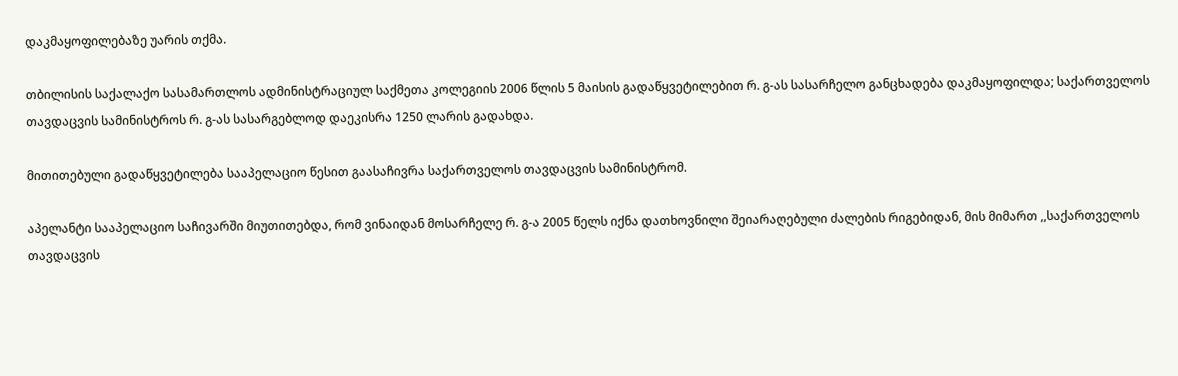დაკმაყოფილებაზე უარის თქმა.

თბილისის საქალაქო სასამართლოს ადმინისტრაციულ საქმეთა კოლეგიის 2006 წლის 5 მაისის გადაწყვეტილებით რ. გ-ას სასარჩელო განცხადება დაკმაყოფილდა; საქართველოს თავდაცვის სამინისტროს რ. გ-ას სასარგებლოდ დაეკისრა 1250 ლარის გადახდა.

მითითებული გადაწყვეტილება სააპელაციო წესით გაასაჩივრა საქართველოს თავდაცვის სამინისტრომ.

აპელანტი სააპელაციო საჩივარში მიუთითებდა, რომ ვინაიდან მოსარჩელე რ. გ-ა 2005 წელს იქნა დათხოვნილი შეიარაღებული ძალების რიგებიდან, მის მიმართ ,,საქართველოს თავდაცვის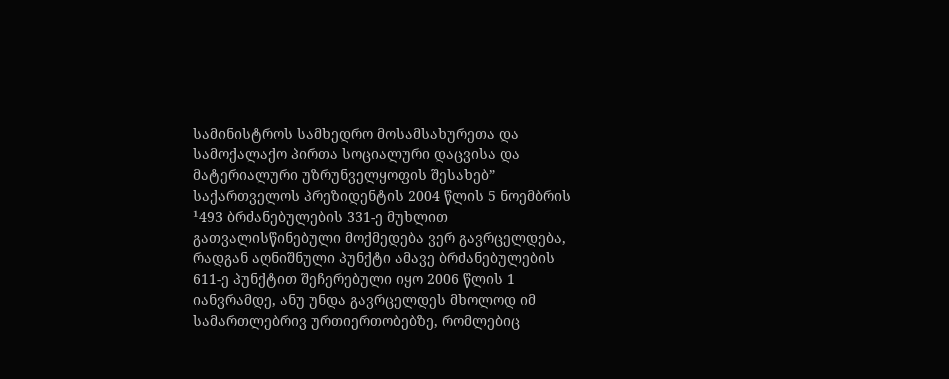სამინისტროს სამხედრო მოსამსახურეთა და სამოქალაქო პირთა სოციალური დაცვისა და მატერიალური უზრუნველყოფის შესახებ” საქართველოს პრეზიდენტის 2004 წლის 5 ნოემბრის ¹493 ბრძანებულების 331-ე მუხლით გათვალისწინებული მოქმედება ვერ გავრცელდება, რადგან აღნიშნული პუნქტი ამავე ბრძანებულების 611-ე პუნქტით შეჩერებული იყო 2006 წლის 1 იანვრამდე, ანუ უნდა გავრცელდეს მხოლოდ იმ სამართლებრივ ურთიერთობებზე, რომლებიც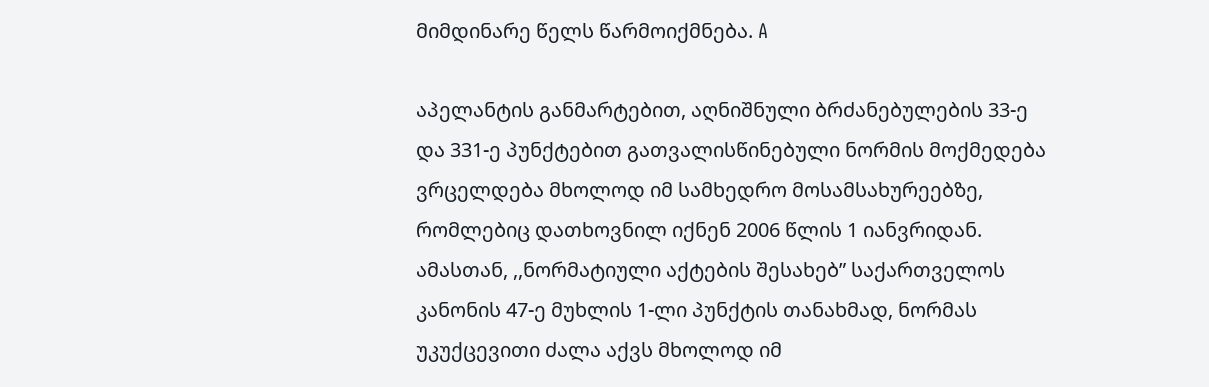მიმდინარე წელს წარმოიქმნება. A

აპელანტის განმარტებით, აღნიშნული ბრძანებულების 33-ე და 331-ე პუნქტებით გათვალისწინებული ნორმის მოქმედება ვრცელდება მხოლოდ იმ სამხედრო მოსამსახურეებზე, რომლებიც დათხოვნილ იქნენ 2006 წლის 1 იანვრიდან. ამასთან, ,,ნორმატიული აქტების შესახებ” საქართველოს კანონის 47-ე მუხლის 1-ლი პუნქტის თანახმად, ნორმას უკუქცევითი ძალა აქვს მხოლოდ იმ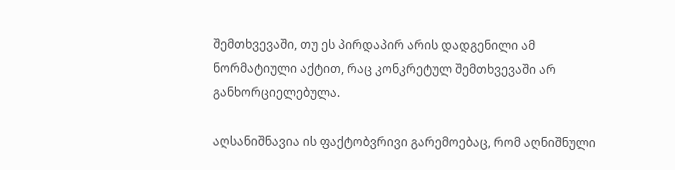შემთხვევაში, თუ ეს პირდაპირ არის დადგენილი ამ ნორმატიული აქტით, რაც კონკრეტულ შემთხვევაში არ განხორციელებულა.

აღსანიშნავია ის ფაქტობვრივი გარემოებაც, რომ აღნიშნული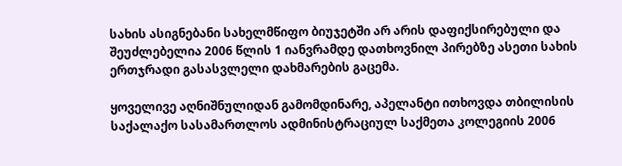სახის ასიგნებანი სახელმწიფო ბიუჯეტში არ არის დაფიქსირებული და შეუძლებელია 2006 წლის 1 იანვრამდე დათხოვნილ პირებზე ასეთი სახის ერთჯრადი გასასვლელი დახმარების გაცემა.

ყოველივე აღნიშნულიდან გამომდინარე, აპელანტი ითხოვდა თბილისის საქალაქო სასამართლოს ადმინისტრაციულ საქმეთა კოლეგიის 2006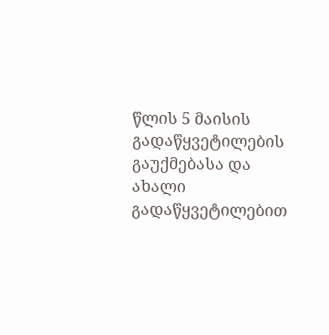წლის 5 მაისის გადაწყვეტილების გაუქმებასა და ახალი გადაწყვეტილებით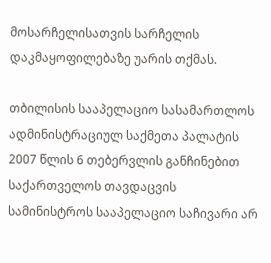მოსარჩელისათვის სარჩელის დაკმაყოფილებაზე უარის თქმას.

თბილისის სააპელაციო სასამართლოს ადმინისტრაციულ საქმეთა პალატის 2007 წლის 6 თებერვლის განჩინებით საქართველოს თავდაცვის სამინისტროს სააპელაციო საჩივარი არ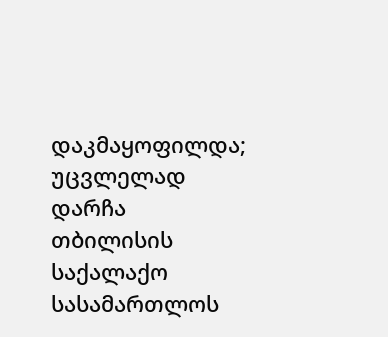დაკმაყოფილდა; უცვლელად დარჩა თბილისის საქალაქო სასამართლოს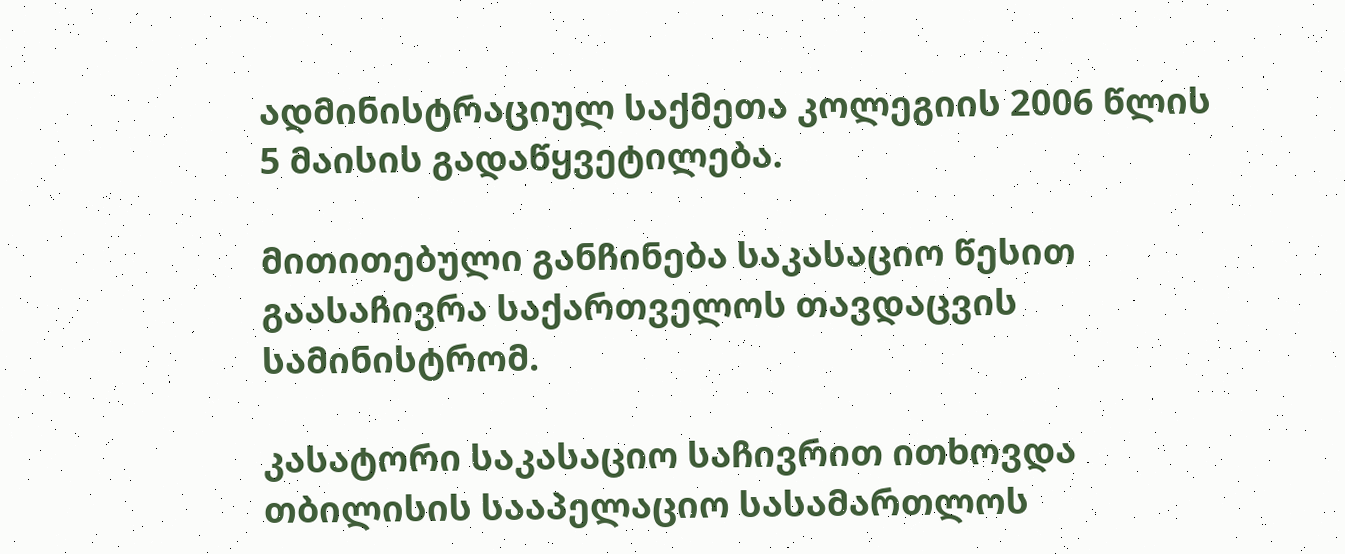ადმინისტრაციულ საქმეთა კოლეგიის 2006 წლის 5 მაისის გადაწყვეტილება.

მითითებული განჩინება საკასაციო წესით გაასაჩივრა საქართველოს თავდაცვის სამინისტრომ.

კასატორი საკასაციო საჩივრით ითხოვდა თბილისის სააპელაციო სასამართლოს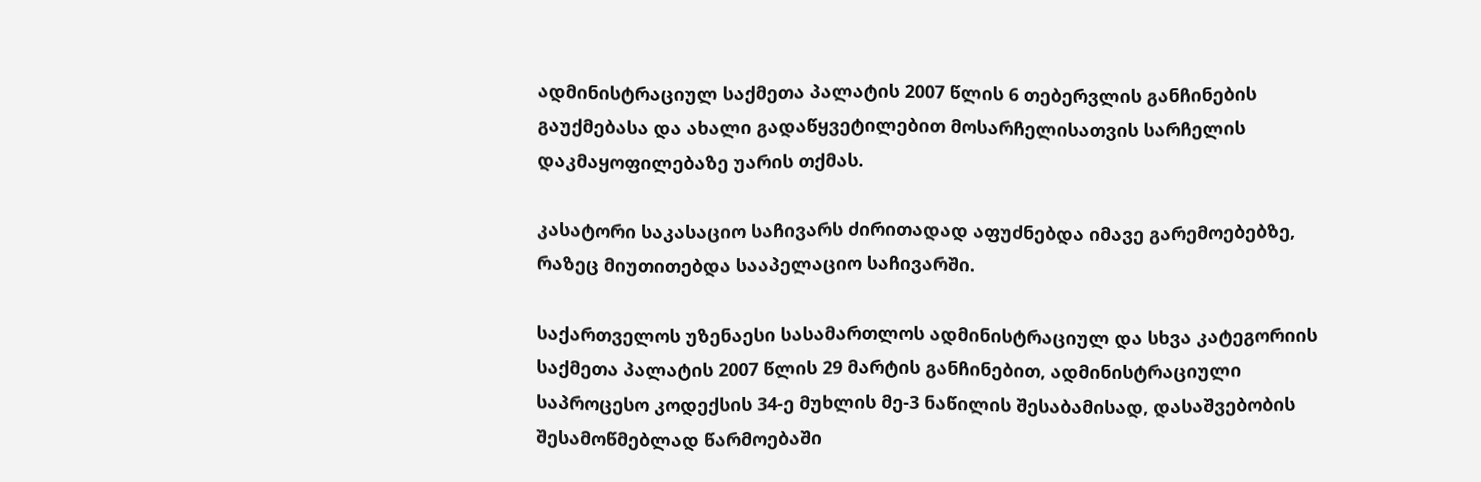ადმინისტრაციულ საქმეთა პალატის 2007 წლის 6 თებერვლის განჩინების გაუქმებასა და ახალი გადაწყვეტილებით მოსარჩელისათვის სარჩელის დაკმაყოფილებაზე უარის თქმას.

კასატორი საკასაციო საჩივარს ძირითადად აფუძნებდა იმავე გარემოებებზე, რაზეც მიუთითებდა სააპელაციო საჩივარში.

საქართველოს უზენაესი სასამართლოს ადმინისტრაციულ და სხვა კატეგორიის საქმეთა პალატის 2007 წლის 29 მარტის განჩინებით, ადმინისტრაციული საპროცესო კოდექსის 34-ე მუხლის მე-3 ნაწილის შესაბამისად, დასაშვებობის შესამოწმებლად წარმოებაში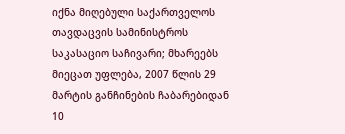იქნა მიღებული საქართველოს თავდაცვის სამინისტროს საკასაციო საჩივარი; მხარეებს მიეცათ უფლება, 2007 წლის 29 მარტის განჩინების ჩაბარებიდან 10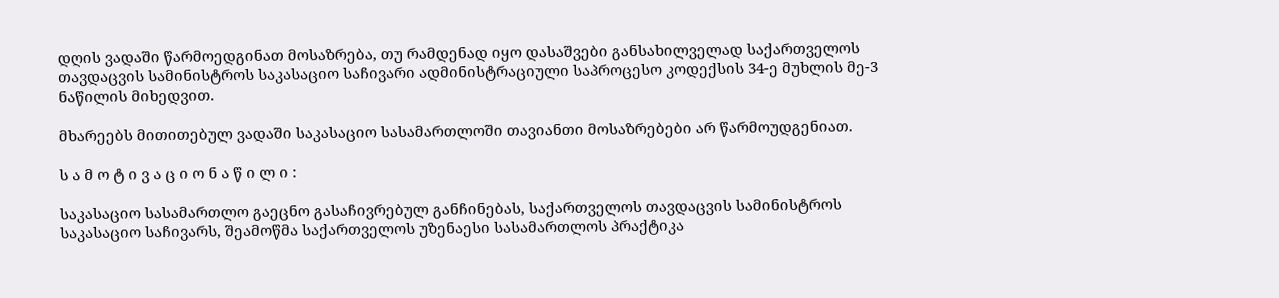დღის ვადაში წარმოედგინათ მოსაზრება, თუ რამდენად იყო დასაშვები განსახილველად საქართველოს თავდაცვის სამინისტროს საკასაციო საჩივარი ადმინისტრაციული საპროცესო კოდექსის 34-ე მუხლის მე-3 ნაწილის მიხედვით.

მხარეებს მითითებულ ვადაში საკასაციო სასამართლოში თავიანთი მოსაზრებები არ წარმოუდგენიათ.

ს ა მ ო ტ ი ვ ა ც ი ო ნ ა წ ი ლ ი :

საკასაციო სასამართლო გაეცნო გასაჩივრებულ განჩინებას, საქართველოს თავდაცვის სამინისტროს საკასაციო საჩივარს, შეამოწმა საქართველოს უზენაესი სასამართლოს პრაქტიკა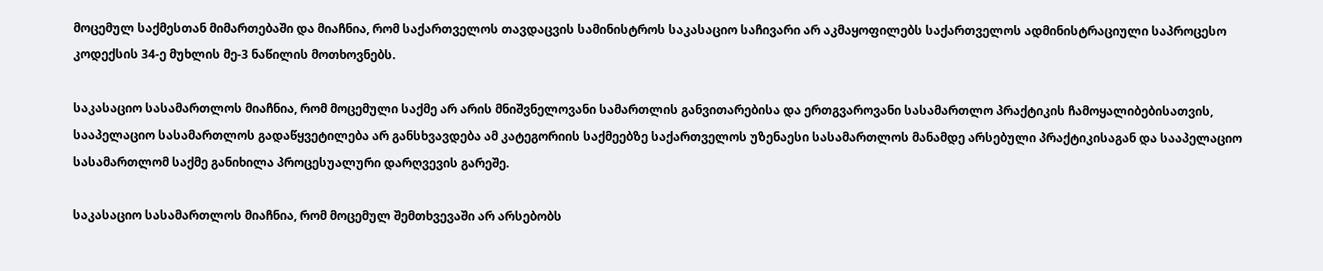მოცემულ საქმესთან მიმართებაში და მიაჩნია, რომ საქართველოს თავდაცვის სამინისტროს საკასაციო საჩივარი არ აკმაყოფილებს საქართველოს ადმინისტრაციული საპროცესო კოდექსის 34-ე მუხლის მე-3 ნაწილის მოთხოვნებს.

საკასაციო სასამართლოს მიაჩნია, რომ მოცემული საქმე არ არის მნიშვნელოვანი სამართლის განვითარებისა და ერთგვაროვანი სასამართლო პრაქტიკის ჩამოყალიბებისათვის, სააპელაციო სასამართლოს გადაწყვეტილება არ განსხვავდება ამ კატეგორიის საქმეებზე საქართველოს უზენაესი სასამართლოს მანამდე არსებული პრაქტიკისაგან და სააპელაციო სასამართლომ საქმე განიხილა პროცესუალური დარღვევის გარეშე.

საკასაციო სასამართლოს მიაჩნია, რომ მოცემულ შემთხვევაში არ არსებობს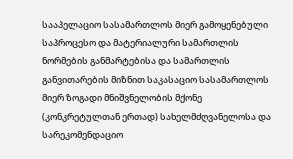სააპელაციო სასამართლოს მიერ გამოყენებული საპროცესო და მატერიალური სამართლის ნორმების განმარტებისა და სამართლის განვითარების მიზნით საკასაციო სასამართლოს მიერ ზოგადი მნიშვნელობის მქონე (კონკრეტულთან ერთად) სახელმძღვანელოსა და სარეკომენდაციო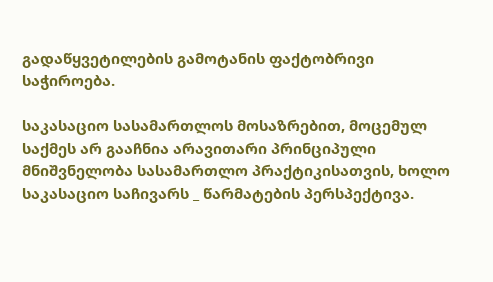გადაწყვეტილების გამოტანის ფაქტობრივი საჭიროება.

საკასაციო სასამართლოს მოსაზრებით, მოცემულ საქმეს არ გააჩნია არავითარი პრინციპული მნიშვნელობა სასამართლო პრაქტიკისათვის, ხოლო საკასაციო საჩივარს _ წარმატების პერსპექტივა.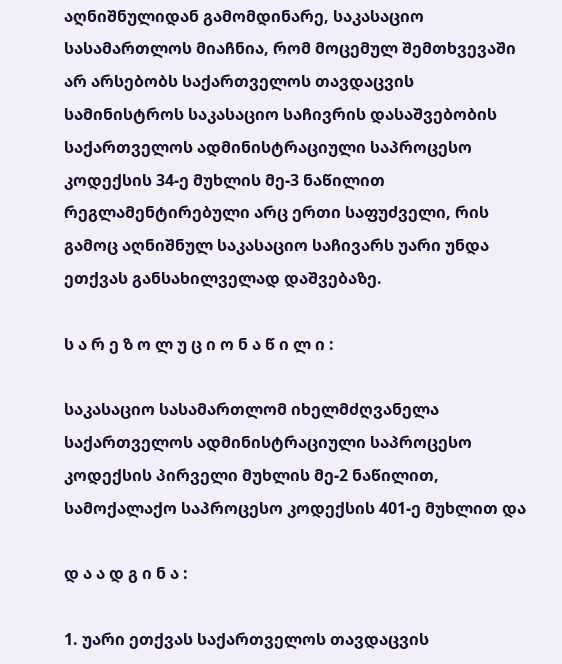აღნიშნულიდან გამომდინარე, საკასაციო სასამართლოს მიაჩნია, რომ მოცემულ შემთხვევაში არ არსებობს საქართველოს თავდაცვის სამინისტროს საკასაციო საჩივრის დასაშვებობის საქართველოს ადმინისტრაციული საპროცესო კოდექსის 34-ე მუხლის მე-3 ნაწილით რეგლამენტირებული არც ერთი საფუძველი, რის გამოც აღნიშნულ საკასაციო საჩივარს უარი უნდა ეთქვას განსახილველად დაშვებაზე.

ს ა რ ე ზ ო ლ უ ც ი ო ნ ა წ ი ლ ი :

საკასაციო სასამართლომ იხელმძღვანელა საქართველოს ადმინისტრაციული საპროცესო კოდექსის პირველი მუხლის მე-2 ნაწილით, სამოქალაქო საპროცესო კოდექსის 401-ე მუხლით და

დ ა ა დ გ ი ნ ა :

1. უარი ეთქვას საქართველოს თავდაცვის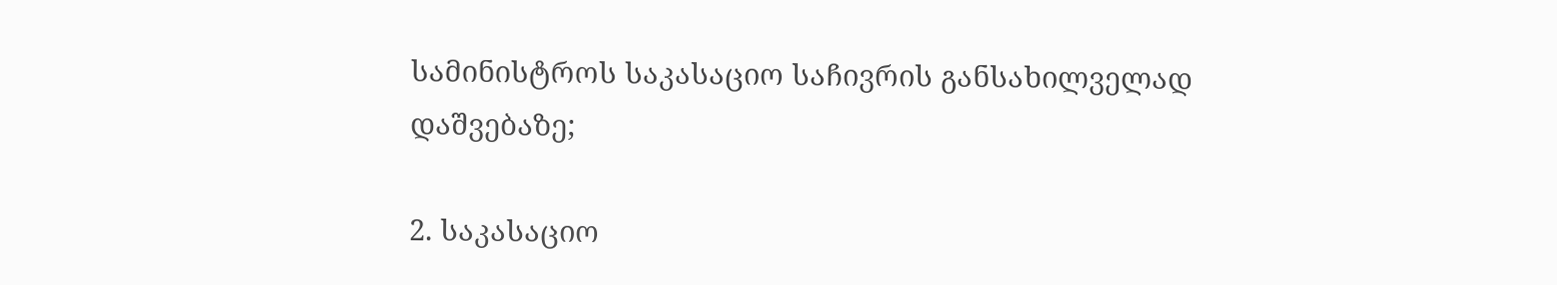სამინისტროს საკასაციო საჩივრის განსახილველად დაშვებაზე;

2. საკასაციო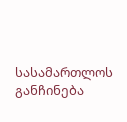სასამართლოს განჩინება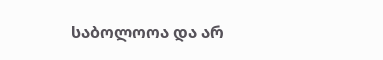საბოლოოა და არ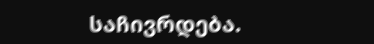საჩივრდება.